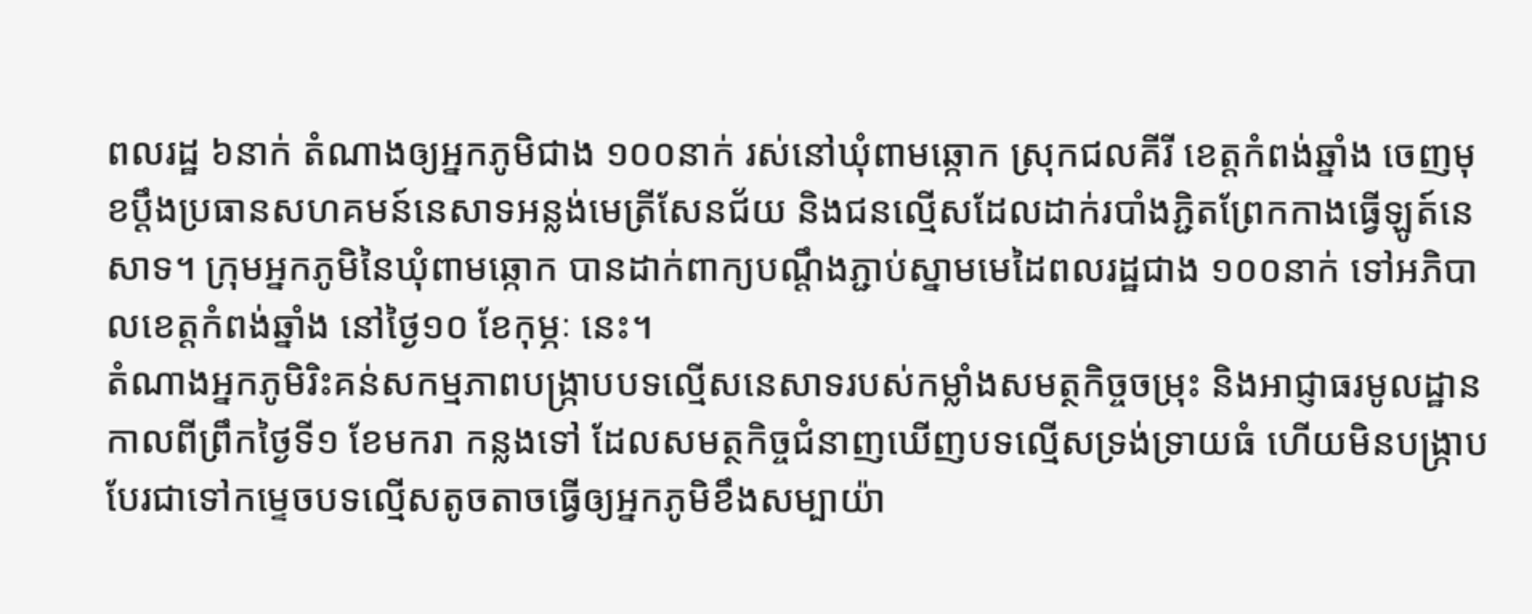ពលរដ្ឋ ៦នាក់ តំណាងឲ្យអ្នកភូមិជាង ១០០នាក់ រស់នៅឃុំពាមឆ្កោក ស្រុកជលគីរី ខេត្តកំពង់ឆ្នាំង ចេញមុខប្ដឹងប្រធានសហគមន៍នេសាទអន្លង់មេត្រីសែនជ័យ និងជនល្មើសដែលដាក់របាំងភ្ជិតព្រែកកាងធ្វើឡូត៍នេសាទ។ ក្រុមអ្នកភូមិនៃឃុំពាមឆ្កោក បានដាក់ពាក្យបណ្ដឹងភ្ជាប់ស្នាមមេដៃពលរដ្ឋជាង ១០០នាក់ ទៅអភិបាលខេត្តកំពង់ឆ្នាំង នៅថ្ងៃ១០ ខែកុម្ភៈ នេះ។
តំណាងអ្នកភូមិរិះគន់សកម្មភាពបង្ក្រាបបទល្មើសនេសាទរបស់កម្លាំងសមត្ថកិច្ចចម្រុះ និងអាជ្ញាធរមូលដ្ឋានកាលពីព្រឹកថ្ងៃទី១ ខែមករា កន្លងទៅ ដែលសមត្ថកិច្ចជំនាញឃើញបទល្មើសទ្រង់ទ្រាយធំ ហើយមិនបង្ក្រាបបែរជាទៅកម្ទេចបទល្មើសតូចតាចធ្វើឲ្យអ្នកភូមិខឹងសម្បាយ៉ា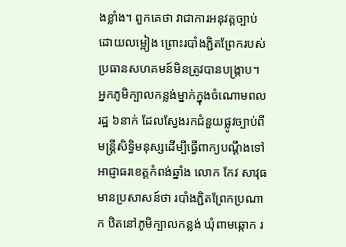ងខ្លាំង។ ពួកគេថា វាជាការអនុវត្តច្បាប់ដោយលម្អៀង ព្រោះរបាំងភ្ជិតព្រែករបស់ប្រធានសហគមន៍មិនត្រូវបានបង្ក្រាប។
អ្នកភូមិក្បាលកន្លង់ម្នាក់ក្នុងចំណោមពលរដ្ឋ ៦នាក់ ដែលស្វែងរកជំនួយផ្លូវច្បាប់ពីមន្ត្រីសិទ្ធិមនុស្សដើម្បីធ្វើពាក្យបណ្ដឹងទៅអាជ្ញាធរខេត្តកំពង់ឆ្នាំង លោក កែវ សាវុធ មានប្រសាសន៍ថា របាំងភ្ជិតព្រែកប្រណាក ឋិតនៅភូមិក្បាលកន្លង់ ឃុំពាមឆ្កោក រ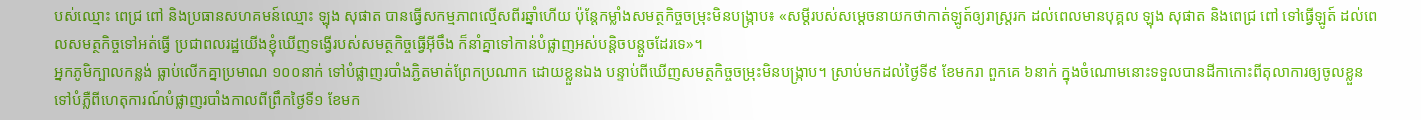បស់ឈ្មោះ ពេជ្រ ពៅ និងប្រធានសហគមន៍ឈ្មោះ ឡុង សុផាត បានធ្វើសកម្មភាពល្មើសពីរឆ្នាំហើយ ប៉ុន្តែកម្លាំងសមត្ថកិច្ចចម្រុះមិនបង្ក្រាប៖ «សម្ដីរបស់សម្ដេចនាយកថាកាត់ឡូត៍ឲ្យរាស្ត្ររក ដល់ពេលមានបុគ្គល ឡុង សុផាត និងពេជ្រ ពៅ ទៅធ្វើឡូត៍ ដល់ពេលសមត្ថកិច្ចទៅអត់ធ្វើ ប្រជាពលរដ្ឋយើងខ្ញុំឃើញទង្វើរបស់សមត្ថកិច្ចធ្វើអ៊ីចឹង ក៏នាំគ្នាទៅកាន់បំផ្លាញអស់បន្តិចបន្តួចដែរទេ»។
អ្នកភូមិក្បាលកន្លង់ ធ្លាប់លើកគ្នាប្រមាណ ១០០នាក់ ទៅបំផ្លាញរបាំងភ្ជិតមាត់ព្រែកប្រណាក ដោយខ្លួនឯង បន្ទាប់ពីឃើញសមត្ថកិច្ចចម្រុះមិនបង្ក្រាប។ ស្រាប់មកដល់ថ្ងៃទី៩ ខែមករា ពួកគេ ៦នាក់ ក្នុងចំណោមនោះទទួលបានដីកាកោះពីតុលាការឲ្យចូលខ្លួនទៅបំភ្លឺពីហេតុការណ៍បំផ្លាញរបាំងកាលពីព្រឹកថ្ងៃទី១ ខែមក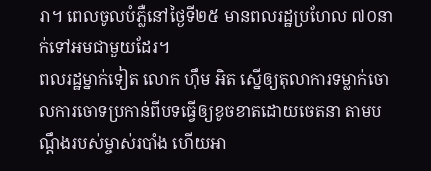រា។ ពេលចូលបំភ្លឺនៅថ្ងៃទី២៥ មានពលរដ្ឋប្រហែល ៧០នាក់ទៅអមជាមួយដែរ។
ពលរដ្ឋម្នាក់ទៀត លោក ហ៊ឹម អិត ស្នើឲ្យតុលាការទម្លាក់ចោលការចោទប្រកាន់ពីបទធ្វើឲ្យខូចខាតដោយចេតនា តាមបណ្ដឹងរបស់ម្ចាស់របាំង ហើយអា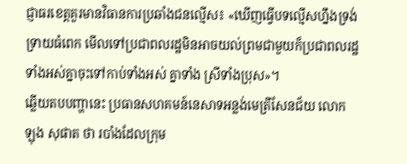ជ្ញាធរខេត្តគួរមានវិធានការប្រឆាំងជនល្មើស៖ «ឃើញធ្វើបទល្មើសហ្នឹងទ្រង់ទ្រាយធំពេក មើលទៅប្រជាពលរដ្ឋមិនអាចយល់ព្រមជាមួយក៏ប្រជាពលរដ្ឋទាំងអស់គ្នាចុះទៅកាប់ទាំងអស់ គ្នាទាំង ស្រីទាំងប្រុស»។
ឆ្លើយតបបញ្ហានេះ ប្រធានសហគមន៍នេសាទអន្លង់មេត្រីសែនជ័យ លោក ឡុង សុផាត ថា របាំងដែលក្រុម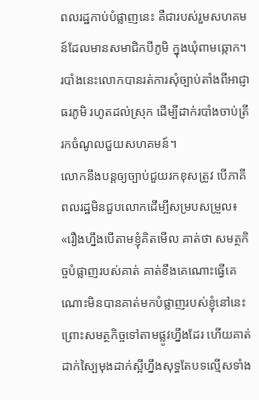ពលរដ្ឋកាប់បំផ្លាញនេះ គឺជារបស់រួមសហគមន៍ដែលមានសមាជិកបីភូមិ ក្នុងឃុំពាមឆ្កោក។ របាំងនេះលោកបានរត់ការសុំច្បាប់តាំងពីអាជ្ញាធរភូមិ រហូតដល់ស្រុក ដើម្បីដាក់របាំងចាប់ត្រី រកចំណូលជួយសហគមន៍។
លោកនឹងបន្តឲ្យច្បាប់ជួយរកខុសត្រូវ បើភាគីពលរដ្ឋមិនជួបលោកដើម្បីសម្របសម្រួល៖ «រឿងហ្នឹងបើតាមខ្ញុំគិតមើល គាត់ថា សមត្ថកិច្ចបំផ្លាញរបស់គាត់ គាត់ខឹងគេណោះធ្វើគេណោះមិនបានគាត់មកបំផ្លាញរបស់ខ្ញុំនៅនេះ ព្រោះសមត្ថកិច្ចទៅតាមផ្លូវហ្នឹងដែរ ហើយគាត់ដាក់ស្បៃមុងដាក់ស្អីហ្នឹងសុទ្ធតែបទល្មើសទាំង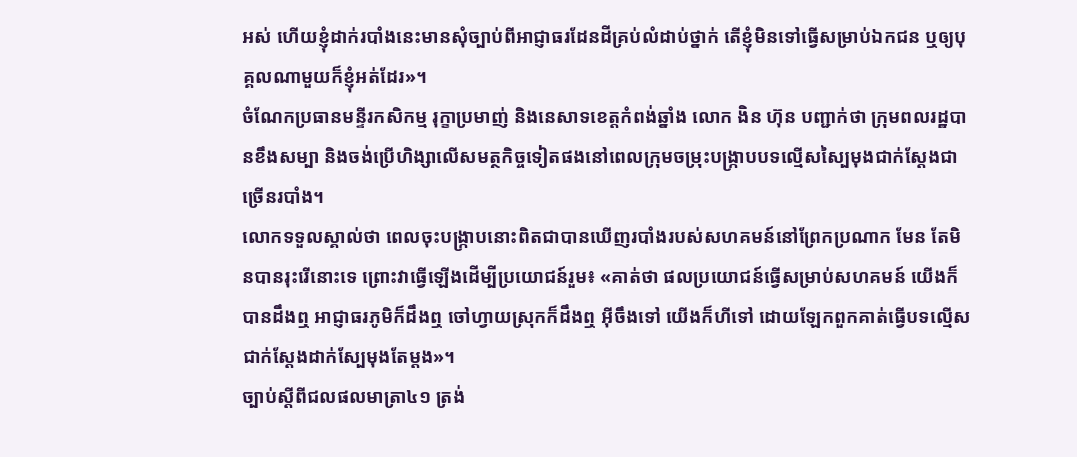អស់ ហើយខ្ញុំដាក់របាំងនេះមានសុំច្បាប់ពីអាជ្ញាធរដែនដីគ្រប់លំដាប់ថ្នាក់ តើខ្ញុំមិនទៅធ្វើសម្រាប់ឯកជន ឬឲ្យបុគ្គលណាមួយក៏ខ្ញុំអត់ដែរ»។
ចំណែកប្រធានមន្ទីរកសិកម្ម រុក្ខាប្រមាញ់ និងនេសាទខេត្តកំពង់ឆ្នាំង លោក ងិន ហ៊ុន បញ្ជាក់ថា ក្រុមពលរដ្ឋបានខឹងសម្បា និងចង់ប្រើហិង្សាលើសមត្ថកិច្ចទៀតផងនៅពេលក្រុមចម្រុះបង្ក្រាបបទល្មើសស្បៃមុងជាក់ស្ដែងជាច្រើនរបាំង។
លោកទទួលស្គាល់ថា ពេលចុះបង្ក្រាបនោះពិតជាបានឃើញរបាំងរបស់សហគមន៍នៅព្រែកប្រណាក មែន តែមិនបានរុះរើនោះទេ ព្រោះវាធ្វើឡើងដើម្បីប្រយោជន៍រួម៖ «គាត់ថា ផលប្រយោជន៍ធ្វើសម្រាប់សហគមន៍ យើងក៏បានដឹងឮ អាជ្ញាធរភូមិក៏ដឹងឮ ចៅហ្វាយស្រុកក៏ដឹងឮ អ៊ីចឹងទៅ យើងក៏ហីទៅ ដោយឡែកពួកគាត់ធ្វើបទល្មើសជាក់ស្ដែងដាក់ស្បែមុងតែម្ដង»។
ច្បាប់ស្ដីពីជលផលមាត្រា៤១ ត្រង់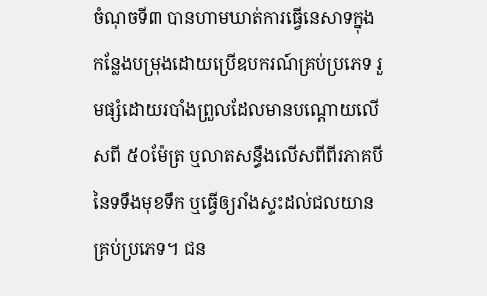ចំណុចទី៣ បានហាមឃាត់ការធ្វើនេសាទក្នុងកន្លែងបម្រុងដោយប្រើឧបករណ៍គ្រប់ប្រភេទ រួមផ្សំដោយរបាំងព្រួលដែលមានបណ្ដោយលើសពី ៥០ម៉ែត្រ ឬលាតសន្ធឹងលើសពីពីរភាគបីនៃទទឹងមុខទឹក ឬធ្វើឲ្យរាំងស្ទះដល់ជលយានគ្រប់ប្រភេទ។ ជន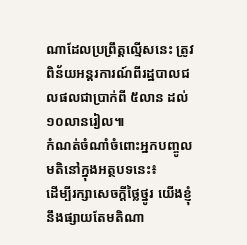ណាដែលប្រព្រឹត្តល្មើសនេះ ត្រូវពិន័យអន្តរការណ៍ពីរដ្ឋបាលជលផលជាប្រាក់ពី ៥លាន ដល់ ១០លានរៀល៕
កំណត់ចំណាំចំពោះអ្នកបញ្ចូលមតិនៅក្នុងអត្ថបទនេះ៖
ដើម្បីរក្សាសេចក្ដីថ្លៃថ្នូរ យើងខ្ញុំនឹងផ្សាយតែមតិណា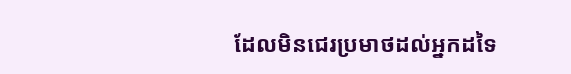ដែលមិនជេរប្រមាថដល់អ្នកដទៃ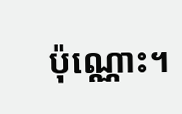ប៉ុណ្ណោះ។